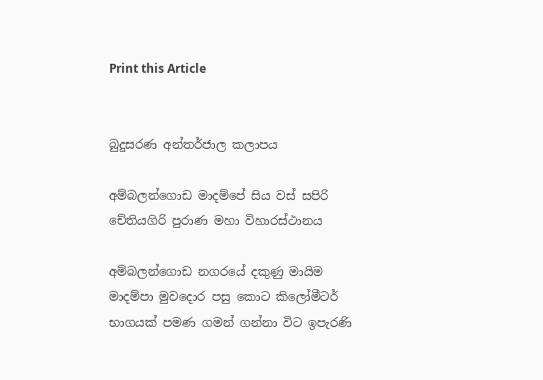Print this Article


බුදුසරණ අන්තර්ජාල කලාපය

අම්බලන්ගොඩ මාදම්පේ සිය වස් සපිරි චේතියගිරි පුරාණ මහා විහාරස්ථානය

අම්බලන්ගොඩ නගරයේ දකුණු මායිම මාදම්පා මුවදොර පසු කොට කිලෝමීටර් භාගයක් පමණ ගමන් ගන්නා විට ඉපැරණි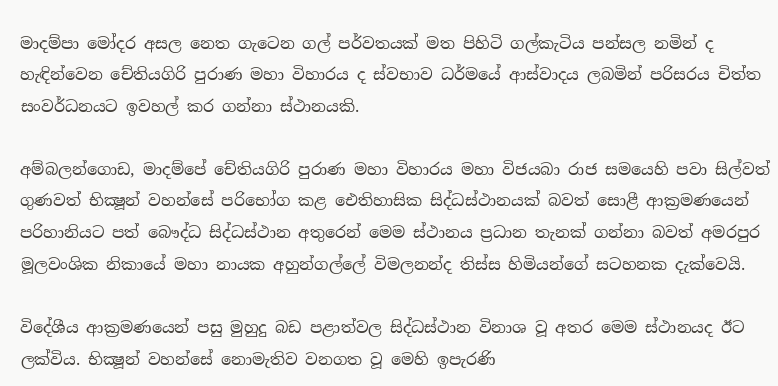මාදම්පා මෝදර අසල නෙත ගැටෙන ගල් පර්වතයක් මත පිහිටි ගල්කැටිය පන්සල නමින් ද හැඳින්වෙන චේතියගිරි පුරාණ මහා විහාරය ද ස්වභාව ධර්මයේ ආස්වාදය ලබමින් පරිසරය චිත්ත සංවර්ධනයට ඉවහල් කර ගන්නා ස්ථානයකි.

අම්බලන්ගොඩ, මාදම්පේ චේතියගිරි පුරාණ මහා විහාරය මහා විජයබා රාජ සමයෙහි පවා සිල්වත් ගුණවත් භික්‍ෂූන් වහන්සේ පරිභෝග කළ ඓතිහාසික සිද්ධස්ථානයක් බවත් සොළී ආක්‍රමණයෙන් පරිහානියට පත් බෞද්ධ සිද්ධස්ථාන අතුරෙන් මෙම ස්ථානය ප්‍රධාන තැනක් ගන්නා බවත් අමරපුර මූලවංශික නිකායේ මහා නායක අහුන්ගල්ලේ විමලනන්ද තිස්ස හිමියන්ගේ සටහනක දැක්වෙයි.

විදේශීය ආක්‍රමණයෙන් පසු මුහුදු බඩ පළාත්වල සිද්ධස්ථාන විනාශ වූ අතර මෙම ස්ථානයද ඊට ලක්විය. භික්‍ෂූන් වහන්සේ නොමැතිව වනගත වූ මෙහි ඉපැරණි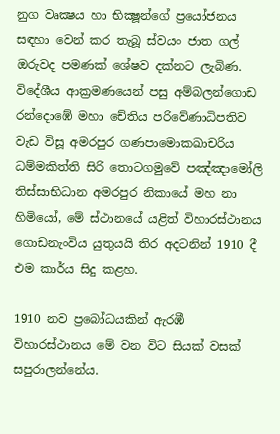නුග වෘක්‍ෂය හා භික්‍ෂූන්ගේ ප්‍රයෝජනය සඳහා වෙන් කර තැබූ ස්වයං ජාත ගල් ඔරුවද පමණක් ශේෂව දක්නට ලැබිණ. විදේශීය ආක්‍රමණයෙන් පසු අම්බලන්ගොඩ රන්දොඹේ මහා චේතිය පරිවේණාධිපතිව වැඩ විසූ අමරපුර ගණපාමොකඛාචරිය ධම්මකිත්ති සිරි තොටගමුවේ පඤ්ඤාමෝලි තිස්සාභිධාන අමරපුර නිකායේ මහ නා හිමියෝ, මේ ස්ථානයේ යළිත් විහාරස්ථානය ගොඩනැංවිය යුතුයයි තිර අදටනින් 1910 දී එම කාර්ය සිදු කළහ.

1910 නව ප්‍රබෝධයකින් ඇරඹී විහාරස්ථානය මේ වන විට සියක් වසක් සපුරාලන්නේය.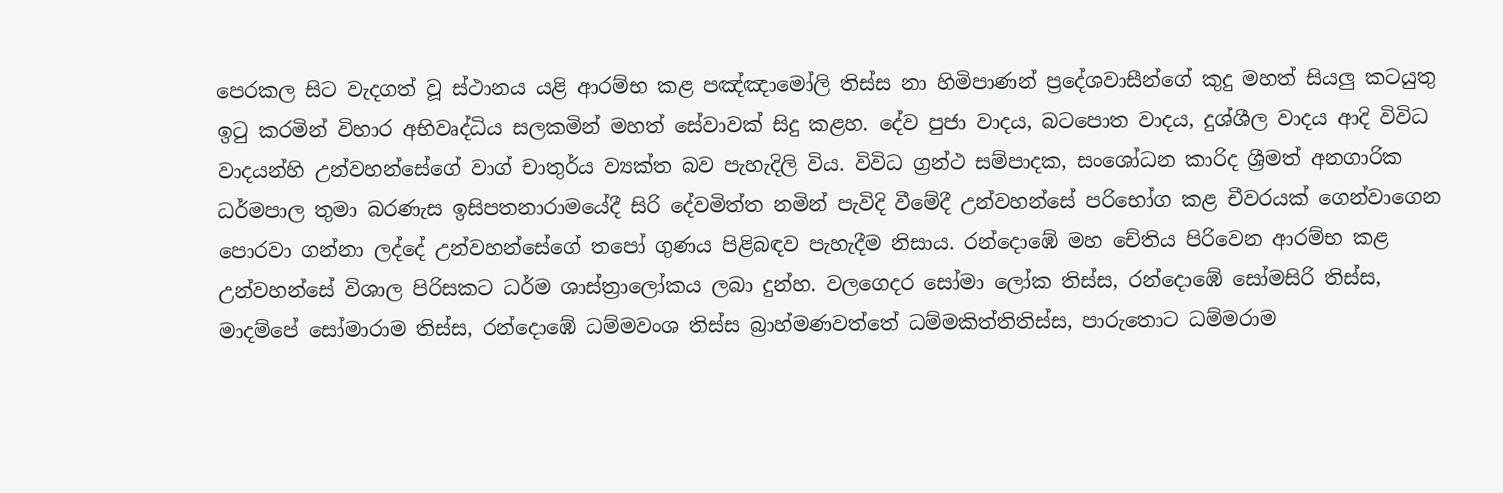පෙරකල සිට වැදගත් වූ ස්ථානය යළි ආරම්භ කළ පඤ්ඤාමෝලි තිස්ස නා හිමිපාණන් ප්‍රදේශවාසීන්ගේ කුදු මහත් සියලු කටයුතු ඉටු කරමින් විහාර අභිවෘද්ධිය සලකමින් මහත් සේවාවක් සිදු කළහ. දේව පුජා වාදය, බටපොත වාදය, දුශ්ශීල වාදය ආදි විවිධ වාදයන්හි උන්වහන්සේගේ වාග් චාතුර්ය ව්‍යක්ත බව පැහැදිලි විය. විවිධ ග්‍රන්ථ සම්පාදක, සංශෝධන කාරිද ශ්‍රීමත් අනගාරික ධර්මපාල තුමා බරණැස ඉසිපතනාරාමයේදී සිරි දේවමිත්ත නමින් පැවිදි වීමේදී උන්වහන්සේ පරිභෝග කළ චීවරයක් ගෙන්වාගෙන පොරවා ගන්නා ලද්දේ උන්වහන්සේගේ තපෝ ගුණය පිළිබඳව පැහැදීම නිසාය. රන්දොඹේ මහ චේතිය පිරිවෙන ආරම්භ කළ උන්වහන්සේ විශාල පිරිසකට ධර්ම ශාස්ත්‍රාලෝකය ලබා දුන්හ. වලගෙදර සෝමා ලෝක තිස්ස, රන්දොඹේ සෝමසිරි තිස්ස, මාදම්පේ සෝමාරාම තිස්ස, රන්දොඹේ ධම්මවංශ තිස්ස බ්‍රාහ්මණවත්තේ ධම්මකිත්තිතිස්ස, පාරුතොට ධම්මරාම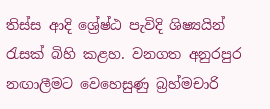තිස්ස ආදි ශ්‍රේෂ්ඨ පැවිදි ශිෂ්‍යයින් රැසක් බිහි කළහ. වනගත අනුරපුර නඟාලීමට වෙහෙසුණු බ්‍රහ්මචාරි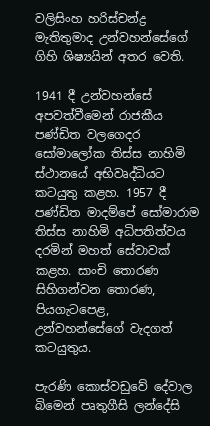වලිසිංහ හරිස්චන්ද්‍ර මැතිතුමාද උන්වහන්සේගේ ගිහි ශිෂ්‍යයින් අතර වෙති.

1941 දී උන්වහන්සේ අපවත්වීමෙන් රාජකීය පණ්ඩිත වලගෙදර සෝමාලෝක තිස්ස නාහිමි ස්ථානයේ අභිවෘද්ධියට කටයුතු කළහ. 1957 දී පණ්ඩිත මාදම්පේ සෝමාරාම තිස්ස නාහිමි අධිපතිත්වය දරමින් මහත් සේවාවක් කළහ. සාංචි තොරණ සිහිගන්වන තොරණ, පියගැටපෙළ, උන්වහන්සේගේ වැදගත් කටයුතුය.

පැරණි කොස්වඩුවේ දේවාල බිමෙන් පෘතුගීසි ලන්දේසි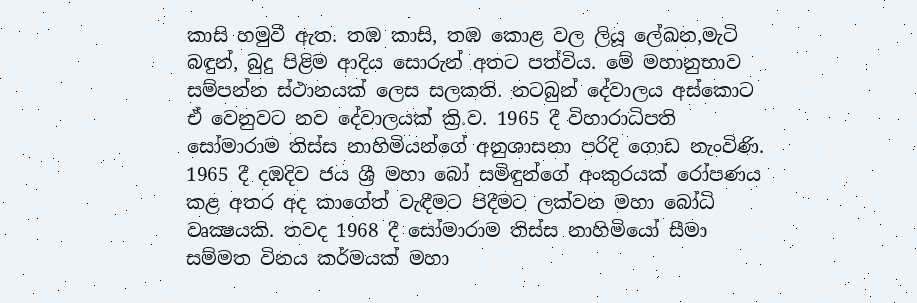කාසි හමුවී ඇත. තඹ කාසි, තඹ කොළ වල ලියූ ලේඛන,මැටි බඳුන්, බුදු පිළිම ආදිය සොරුන් අතට පත්විය. මේ මහානුභාව සම්පන්න ස්ථානයක් ලෙස සලකති. නටබුන් දේවාලය අස්කොට ඒ වෙනුවට නව දේවාලයක් ක්‍රි.ව. 1965 දී විහාරාධිපති සෝමාරාම තිස්ස නාහිමියන්ගේ අනුශාසනා පරිදි ගොඩ නැංවිණි. 1965 දී දඹදිව ජය ශ්‍රී මහා බෝ සමිඳුන්ගේ අංකුරයක් රෝපණය කළ අතර අද කාගේත් වැඳීමට පිදීමට ලක්වන මහා බෝධි වෘක්‍ෂයකි. තවද 1968 දී සෝමාරාම තිස්ස නාහිමියෝ සීමා සම්මත විනය කර්මයක් මහා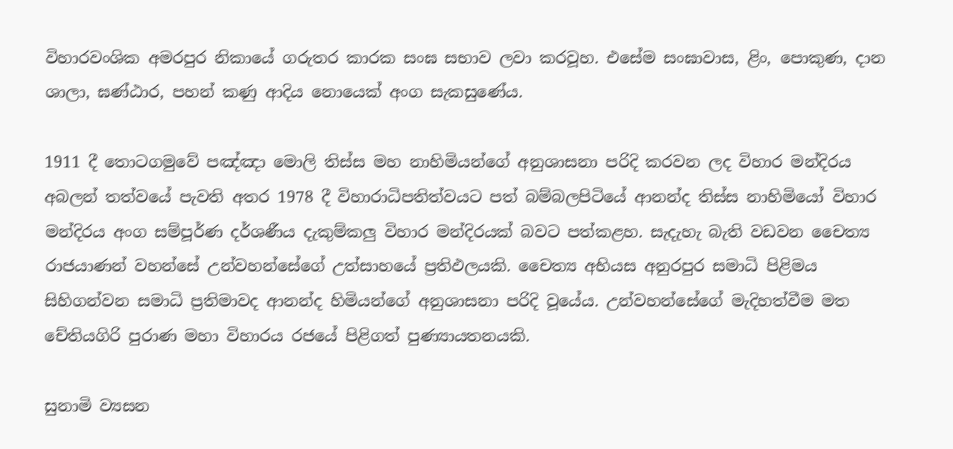විහාරවංශික අමරපුර නිකායේ ගරුතර කාරක සංඝ සභාව ලවා කරවූහ. එසේම සංඝාවාස, ළිං, පොකුණ, දාන ශාලා, ඝණ්ඨාර, පහන් කණු ආදිය නොයෙක් අංග සැකසුණේය.

1911 දී තොටගමුවේ පඤ්ඤා මොලි තිස්ස මහ නාහිමියන්ගේ අනුශාසනා පරිදි කරවන ලද විහාර මන්දිරය අබලන් තත්වයේ පැවති අතර 1978 දී විහාරාධිපතිත්වයට පත් බම්බලපිටියේ ආනන්ද තිස්ස නාහිමියෝ විහාර මන්දිරය අංග සම්පූර්ණ දර්ශණීය දැකුම්කලු විහාර මන්දිරයක් බවට පත්කළහ. සැදැහැ බැති වඩවන චෛත්‍ය රාජයාණන් වහන්සේ උන්වහන්සේගේ උත්සාහයේ ප්‍රතිඵලයකි. චෛත්‍ය අභියස අනුරපුර සමාධි පිළිමය සිහිගන්වන සමාධි ප්‍රතිමාවද ආනන්ද හිමියන්ගේ අනුශාසනා පරිදි වූයේය. උන්වහන්සේගේ මැදිහත්වීම මත චේතියගිරි පුරාණ මහා විහාරය රජයේ පිළිගත් පුණ්‍යායතනයකි.

සුනාමි ව්‍යසන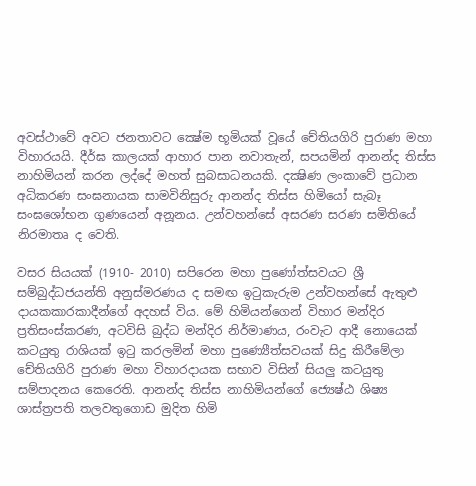අවස්ථාවේ අවට ජනතාවට ක්‍ෂේම භූමියක් වූයේ චේතියගිරි පුරාණ මහා විහාරයයි. දීර්ඝ කාලයක් ආහාර පාන නවාතැන්, සපයමින් ආනන්ද තිස්ස නාහිමියන් කරන ලද්දේ මහත් සුබසාධනයකි. දක්‍ෂිණ ලංකාවේ ප්‍රධාන අධිකරණ සංඝනායක සාමවිනිසුරු ආනන්ද තිස්ස හිමියෝ සැබෑ සංඝශෝභන ගුණයෙන් අනූනය. උන්වහන්සේ අසරණ සරණ සමිතියේ නිරමාතෘ ද වෙති.

වසර සියයක් (1910- 2010) සපිරෙන මහා පුණෝත්සවයට ශ්‍රී සම්බුද්ධජයන්ති අනුස්මරණය ද සමඟ ඉටුකැරුම උන්වහන්සේ ඇතුළු දායකකාරකාදීන්ගේ අදහස් විය. මේ හිමියන්ගෙන් විහාර මන්දිර ප්‍රතිසංස්කරණ, අටවිසි බුද්ධ මන්දිර නිර්මාණය, රංවැට ආදී නොයෙක් කටයුතු රාශියක් ඉටු කරලමින් මහා පුණ්‍යෙීත්සවයක් සිදු කිරීමේලා චේතියගිරි පුරාණ මහා විහාරදායක සභාව විසින් සියලු කටයුතු සම්පාදනය කෙරෙති. ආනන්ද තිස්ස නාහිමියන්ගේ ජ්‍යෙෂ්ඨ ශිෂ්‍ය ශාස්ත්‍රපති තලවතුගොඩ මුදිත හිමි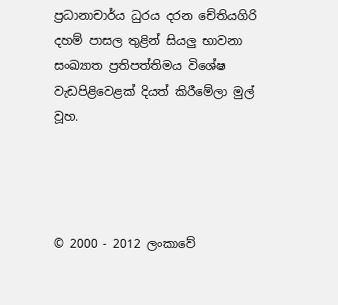ප්‍රධානාචාර්ය ධුරය දරන චේතියගිරි දහම් පාසල තුළින් සියලු භාවනා සංඛ්‍යාත ප්‍රතිපත්තිමය විශේෂ වැඩපිළිවෙළක් දියත් කිරීමේලා මුල් වූහ.




© 2000 - 2012 ලංකාවේ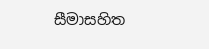සීමාසහිත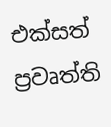එක්සත් ප්‍රවෘත්ති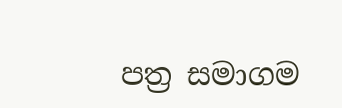පත්‍ර සමාගම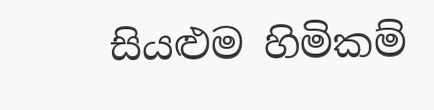සියළුම හිමිකම්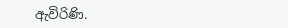ඇවිරිණි.